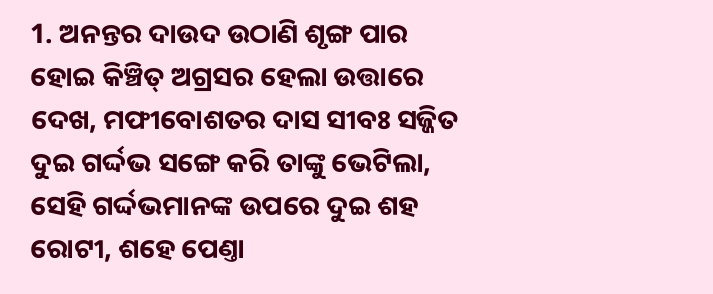1. ଅନନ୍ତର ଦାଉଦ ଉଠାଣି ଶୃଙ୍ଗ ପାର ହୋଇ କିଞ୍ଚିତ୍ ଅଗ୍ରସର ହେଲା ଉତ୍ତାରେ ଦେଖ, ମଫୀବୋଶତର ଦାସ ସୀବଃ ସଜ୍ଜିତ ଦୁଇ ଗର୍ଦ୍ଦଭ ସଙ୍ଗେ କରି ତାଙ୍କୁ ଭେଟିଲା, ସେହି ଗର୍ଦ୍ଦଭମାନଙ୍କ ଉପରେ ଦୁଇ ଶହ ରୋଟୀ, ଶହେ ପେଣ୍ତା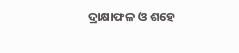ଦ୍ରାକ୍ଷାଫଳ ଓ ଶହେ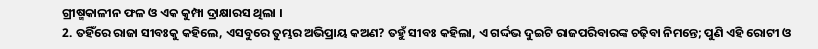ଗ୍ରୀଷ୍ମକାଳୀନ ଫଳ ଓ ଏକ କୁମ୍ପା ଦ୍ରାକ୍ଷାରସ ଥିଲା ।
2. ତହିଁରେ ରାଜା ସୀବଃକୁ କହିଲେ, ଏସବୁରେ ତୁମ୍ଭର ଅଭିପ୍ରାୟ କଅଣ? ତହୁଁ ସୀବଃ କହିଲା, ଏ ଗର୍ଦ୍ଦଭ ଦୁଇଟି ରାଜପରିବାରଙ୍କ ଚଢ଼ିବା ନିମନ୍ତେ; ପୁଣି ଏହି ରୋଟୀ ଓ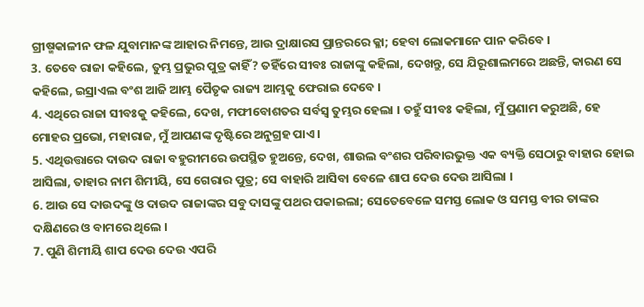ଗ୍ରୀଷ୍ମକାଳୀନ ଫଳ ଯୁବାମାନଙ୍କ ଆହାର ନିମନ୍ତେ, ଆଉ ଦ୍ରାକ୍ଷାରସ ପ୍ରାନ୍ତରରେ କ୍ଳା; ହେବା ଲୋକମାନେ ପାନ କରିବେ ।
3. ତେବେ ରାଜା କହିଲେ, ତୁମ୍ଭ ପ୍ରଭୁର ପୁତ୍ର କାହିଁ? ତହିଁରେ ସୀବଃ ରାଜାଙ୍କୁ କହିଲା, ଦେଖନ୍ତୁ, ସେ ଯିରୂଶାଲମରେ ଅଛନ୍ତି, କାରଣ ସେ କହିଲେ, ଇସ୍ରାଏଲ ବଂଶ ଆଜି ଆମ୍ଭ ପୈତୃକ ରାଜ୍ୟ ଆମ୍ଭକୁ ଫେରାଇ ଦେବେ ।
4. ଏଥିରେ ରାଜା ସୀବଃକୁ କହିଲେ, ଦେଖ, ମଫୀବୋଶତର ସର୍ବସ୍ଵ ତୁମ୍ଭର ହେଲା । ତହୁଁ ସୀବଃ କହିଲା, ମୁଁ ପ୍ରଣାମ କରୁଅଛି, ହେ ମୋହର ପ୍ରଭୋ, ମହାରାଜ, ମୁଁ ଆପଣଙ୍କ ଦୃଷ୍ଟିରେ ଅନୁଗ୍ରହ ପାଏ ।
5. ଏଥିଉତ୍ତାରେ ଦାଉଦ ରାଜା ବହୁରୀମରେ ଉପସ୍ଥିତ ହୁଅନ୍ତେ, ଦେଖ, ଶାଉଲ ବଂଶର ପରିବାରଭୁକ୍ତ ଏକ ବ୍ୟକ୍ତି ସେଠାରୁ ବାହାର ହୋଇ ଆସିଲା, ତାହାର ନାମ ଶିମୀୟି, ସେ ଗେରାର ପୁତ୍ର; ସେ ବାହାରି ଆସିବା ବେଳେ ଶାପ ଦେଉ ଦେଉ ଆସିଲା ।
6. ଆଉ ସେ ଦାଉଦଙ୍କୁ ଓ ଦାଉଦ ରାଜାଙ୍କର ସବୁ ଦାସଙ୍କୁ ପଥର ପକାଇଲା; ସେତେବେଳେ ସମସ୍ତ ଲୋକ ଓ ସମସ୍ତ ବୀର ତାଙ୍କର ଦକ୍ଷିଣରେ ଓ ବାମରେ ଥିଲେ ।
7. ପୁଣି ଶିମୀୟି ଶାପ ଦେଉ ଦେଉ ଏପରି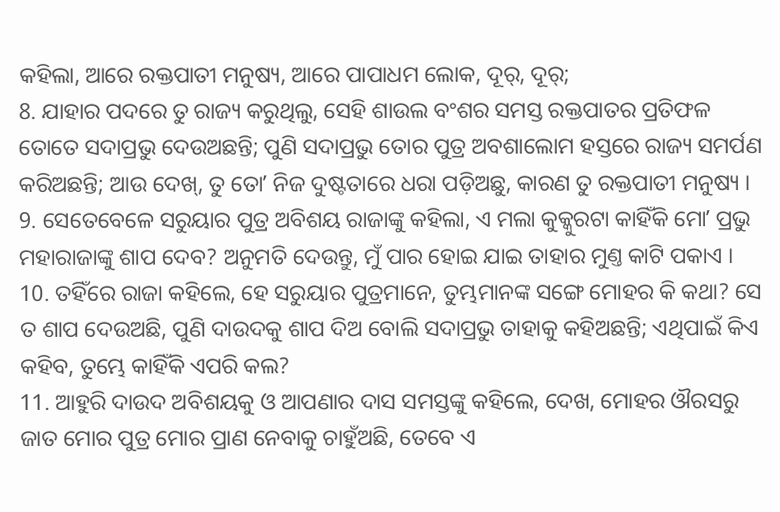କହିଲା, ଆରେ ରକ୍ତପାତୀ ମନୁଷ୍ୟ, ଆରେ ପାପାଧମ ଲୋକ, ଦୂର୍, ଦୂର୍;
8. ଯାହାର ପଦରେ ତୁ ରାଜ୍ୟ କରୁଥିଲୁ, ସେହି ଶାଉଲ ବଂଶର ସମସ୍ତ ରକ୍ତପାତର ପ୍ରତିଫଳ ତୋତେ ସଦାପ୍ରଭୁ ଦେଉଅଛନ୍ତି; ପୁଣି ସଦାପ୍ରଭୁ ତୋର ପୁତ୍ର ଅବଶାଲୋମ ହସ୍ତରେ ରାଜ୍ୟ ସମର୍ପଣ କରିଅଛନ୍ତି; ଆଉ ଦେଖ୍, ତୁ ତୋʼ ନିଜ ଦୁଷ୍ଟତାରେ ଧରା ପଡ଼ିଅଛୁ, କାରଣ ତୁ ରକ୍ତପାତୀ ମନୁଷ୍ୟ ।
9. ସେତେବେଳେ ସରୁୟାର ପୁତ୍ର ଅବିଶୟ ରାଜାଙ୍କୁ କହିଲା, ଏ ମଲା କୁକ୍କୁରଟା କାହିଁକି ମୋʼ ପ୍ରଭୁ ମହାରାଜାଙ୍କୁ ଶାପ ଦେବ? ଅନୁମତି ଦେଉନ୍ତୁ, ମୁଁ ପାର ହୋଇ ଯାଇ ତାହାର ମୁଣ୍ତ କାଟି ପକାଏ ।
10. ତହିଁରେ ରାଜା କହିଲେ, ହେ ସରୁୟାର ପୁତ୍ରମାନେ, ତୁମ୍ଭମାନଙ୍କ ସଙ୍ଗେ ମୋହର କି କଥା? ସେ ତ ଶାପ ଦେଉଅଛି, ପୁଣି ଦାଉଦକୁ ଶାପ ଦିଅ ବୋଲି ସଦାପ୍ରଭୁ ତାହାକୁ କହିଅଛନ୍ତି; ଏଥିପାଇଁ କିଏ କହିବ, ତୁମ୍ଭେ କାହିଁକି ଏପରି କଲ?
11. ଆହୁରି ଦାଉଦ ଅବିଶୟକୁ ଓ ଆପଣାର ଦାସ ସମସ୍ତଙ୍କୁ କହିଲେ, ଦେଖ, ମୋହର ଔରସରୁ ଜାତ ମୋର ପୁତ୍ର ମୋର ପ୍ରାଣ ନେବାକୁ ଚାହୁଁଅଛି, ତେବେ ଏ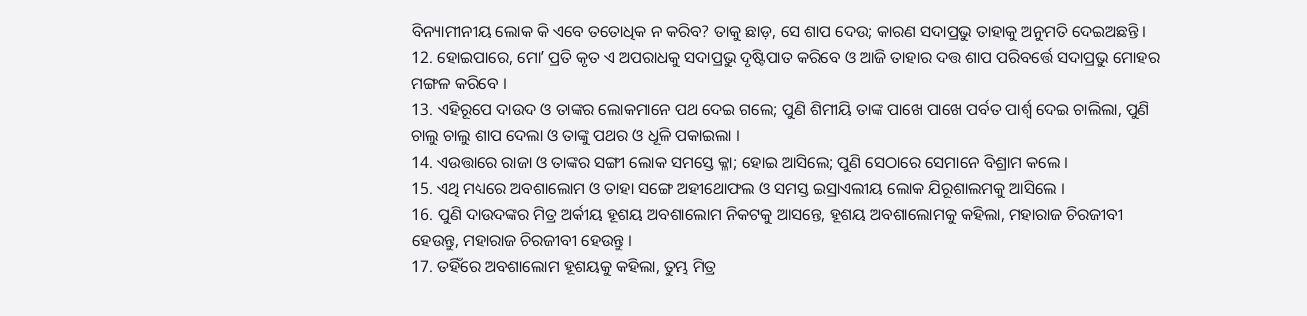ବିନ୍ୟାମୀନୀୟ ଲୋକ କି ଏବେ ତତୋଧିକ ନ କରିବ? ତାକୁ ଛାଡ଼, ସେ ଶାପ ଦେଉ; କାରଣ ସଦାପ୍ରଭୁ ତାହାକୁ ଅନୁମତି ଦେଇଅଛନ୍ତି ।
12. ହୋଇପାରେ, ମୋʼ ପ୍ରତି କୃତ ଏ ଅପରାଧକୁ ସଦାପ୍ରଭୁ ଦୃଷ୍ଟିପାତ କରିବେ ଓ ଆଜି ତାହାର ଦତ୍ତ ଶାପ ପରିବର୍ତ୍ତେ ସଦାପ୍ରଭୁ ମୋହର ମଙ୍ଗଳ କରିବେ ।
13. ଏହିରୂପେ ଦାଉଦ ଓ ତାଙ୍କର ଲୋକମାନେ ପଥ ଦେଇ ଗଲେ; ପୁଣି ଶିମୀୟି ତାଙ୍କ ପାଖେ ପାଖେ ପର୍ବତ ପାର୍ଶ୍ଵ ଦେଇ ଚାଲିଲା, ପୁଣି ଚାଲୁ ଚାଲୁ ଶାପ ଦେଲା ଓ ତାଙ୍କୁ ପଥର ଓ ଧୂଳି ପକାଇଲା ।
14. ଏଉତ୍ତାରେ ରାଜା ଓ ତାଙ୍କର ସଙ୍ଗୀ ଲୋକ ସମସ୍ତେ କ୍ଳା; ହୋଇ ଆସିଲେ; ପୁଣି ସେଠାରେ ସେମାନେ ବିଶ୍ରାମ କଲେ ।
15. ଏଥି ମଧ୍ୟରେ ଅବଶାଲୋମ ଓ ତାହା ସଙ୍ଗେ ଅହୀଥୋଫଲ ଓ ସମସ୍ତ ଇସ୍ରାଏଲୀୟ ଲୋକ ଯିରୂଶାଲମକୁ ଆସିଲେ ।
16. ପୁଣି ଦାଉଦଙ୍କର ମିତ୍ର ଅର୍କୀୟ ହୂଶୟ ଅବଶାଲୋମ ନିକଟକୁ ଆସନ୍ତେ, ହୂଶୟ ଅବଶାଲୋମକୁ କହିଲା, ମହାରାଜ ଚିରଜୀବୀ ହେଉନ୍ତୁ, ମହାରାଜ ଚିରଜୀବୀ ହେଉନ୍ତୁ ।
17. ତହିଁରେ ଅବଶାଲୋମ ହୂଶୟକୁ କହିଲା, ତୁମ୍ଭ ମିତ୍ର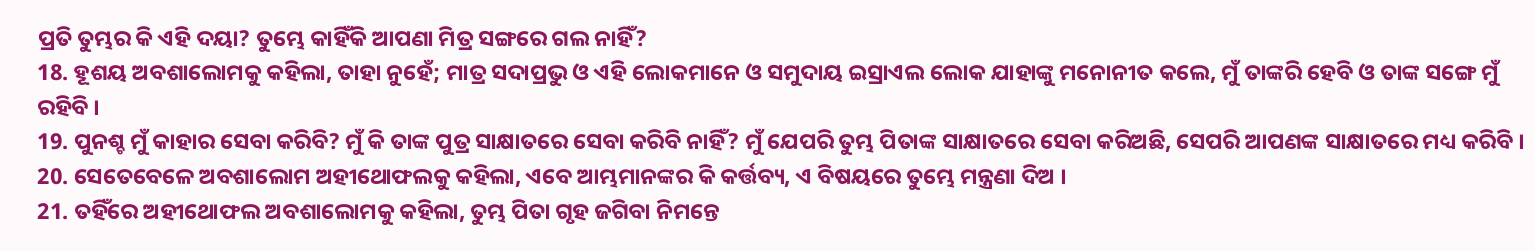ପ୍ରତି ତୁମ୍ଭର କି ଏହି ଦୟା? ତୁମ୍ଭେ କାହିଁକି ଆପଣା ମିତ୍ର ସଙ୍ଗରେ ଗଲ ନାହିଁ?
18. ହୂଶୟ ଅବଶାଲୋମକୁ କହିଲା, ତାହା ନୁହେଁ; ମାତ୍ର ସଦାପ୍ରଭୁ ଓ ଏହି ଲୋକମାନେ ଓ ସମୁଦାୟ ଇସ୍ରାଏଲ ଲୋକ ଯାହାଙ୍କୁ ମନୋନୀତ କଲେ, ମୁଁ ତାଙ୍କରି ହେବି ଓ ତାଙ୍କ ସଙ୍ଗେ ମୁଁ ରହିବି ।
19. ପୁନଶ୍ଚ ମୁଁ କାହାର ସେବା କରିବି? ମୁଁ କି ତାଙ୍କ ପୁତ୍ର ସାକ୍ଷାତରେ ସେବା କରିବି ନାହିଁ? ମୁଁ ଯେପରି ତୁମ୍ଭ ପିତାଙ୍କ ସାକ୍ଷାତରେ ସେବା କରିଅଛି, ସେପରି ଆପଣଙ୍କ ସାକ୍ଷାତରେ ମଧ୍ୟ କରିବି ।
20. ସେତେବେଳେ ଅବଶାଲୋମ ଅହୀଥୋଫଲକୁ କହିଲା, ଏବେ ଆମ୍ଭମାନଙ୍କର କି କର୍ତ୍ତବ୍ୟ, ଏ ବିଷୟରେ ତୁମ୍ଭେ ମନ୍ତ୍ରଣା ଦିଅ ।
21. ତହିଁରେ ଅହୀଥୋଫଲ ଅବଶାଲୋମକୁ କହିଲା, ତୁମ୍ଭ ପିତା ଗୃହ ଜଗିବା ନିମନ୍ତେ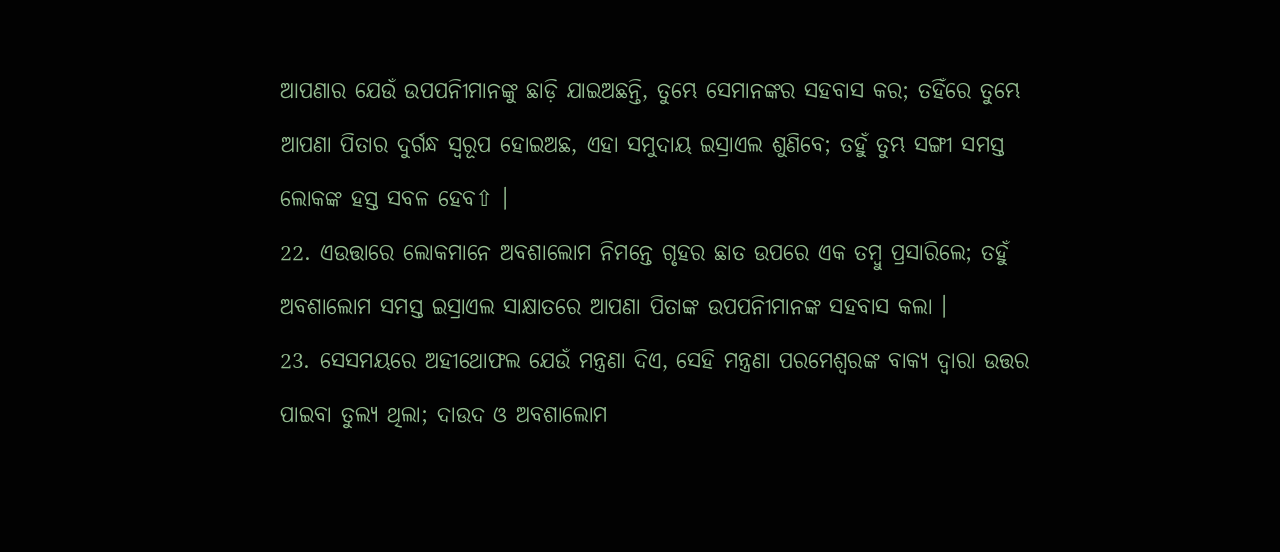ଆପଣାର ଯେଉଁ ଉପପନିୀମାନଙ୍କୁ ଛାଡ଼ି ଯାଇଅଛନ୍ତି, ତୁମ୍ଭେ ସେମାନଙ୍କର ସହବାସ କର; ତହିଁରେ ତୁମ୍ଭେ ଆପଣା ପିତାର ଦୁର୍ଗନ୍ଧ ସ୍ଵରୂପ ହୋଇଅଛ, ଏହା ସମୁଦାୟ ଇସ୍ରାଏଲ ଶୁଣିବେ; ତହୁଁ ତୁମ୍ଭ ସଙ୍ଗୀ ସମସ୍ତ ଲୋକଙ୍କ ହସ୍ତ ସବଳ ହେବ⇧ ।
22. ଏଉତ୍ତାରେ ଲୋକମାନେ ଅବଶାଲୋମ ନିମନ୍ତେ ଗୃହର ଛାତ ଉପରେ ଏକ ତମ୍ଵୁ ପ୍ରସାରିଲେ; ତହୁଁ ଅବଶାଲୋମ ସମସ୍ତ ଇସ୍ରାଏଲ ସାକ୍ଷାତରେ ଆପଣା ପିତାଙ୍କ ଉପପନିୀମାନଙ୍କ ସହବାସ କଲା ।
23. ସେସମୟରେ ଅହୀଥୋଫଲ ଯେଉଁ ମନ୍ତ୍ରଣା ଦିଏ, ସେହି ମନ୍ତ୍ରଣା ପରମେଶ୍ଵରଙ୍କ ବାକ୍ୟ ଦ୍ଵାରା ଉତ୍ତର ପାଇବା ତୁଲ୍ୟ ଥିଲା; ଦାଉଦ ଓ ଅବଶାଲୋମ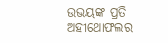ଉଭୟଙ୍କ ପ୍ରତି ଅହୀଥୋଫଲର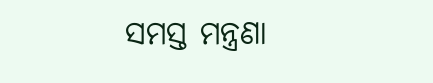ସମସ୍ତ ମନ୍ତ୍ରଣା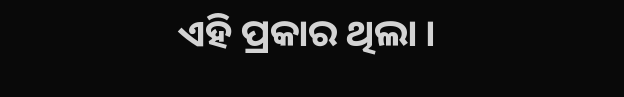ଏହି ପ୍ରକାର ଥିଲା ।